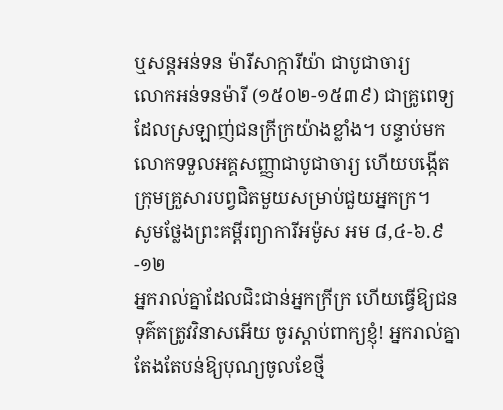ឬសន្ដអន់ទន ម៉ារីសាក្ការីយ៉ា ជាបូជាចារ្យ
លោកអន់ទនម៉ារី (១៥០២-១៥៣៩) ជាគ្រូពេទ្យដែលស្រឡាញ់ជនក្រីក្រយ៉ាងខ្លាំង។ បន្ទាប់មកលោកទទួលអគ្គសញ្ញាជាបូជាចារ្យ ហើយបង្កើតក្រុមគ្រួសារបព្វជិតមួយសម្រាប់ជួយអ្នកក្រ។
សូមថ្លែងព្រះគម្ពីរព្យាការីអម៉ូស អម ៨,៤-៦.៩-១២
អ្នករាល់គ្នាដែលជិះជាន់អ្នកក្រីក្រ ហើយធ្វើឱ្យជនទុគ៌តត្រូវវិនាសអើយ ចូរស្តាប់ពាក្យខ្ញុំ! អ្នករាល់គ្នាតែងតែបន់ឱ្យបុណ្យចូលខែថ្មី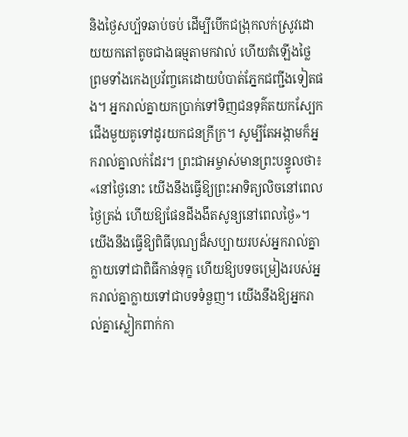និងថ្ងៃសប្ប័ទឆាប់ចប់ ដើម្បីបើកជង្រុកលក់ស្រូវដោយយកតៅតូចជាងធម្មតាមកវាល់ ហើយតំឡើងថ្លៃ ព្រមទាំងកេងប្រវ័ញ្ចគេដោយបំបាត់ភ្នែកជញ្ជីងទៀតផង។ អ្នករាល់គ្នាយកប្រាក់ទៅទិញជនទុគ៌តយកស្បែកជើងមួយគូទៅដូរយកជនក្រីក្រ។ សូម្បីតែអង្កាមក៏អ្នករាល់គ្នាលក់ដែរ។ ព្រះជាអម្ចាស់មានព្រះបន្ទូលថា៖ «នៅថ្ងៃនោះ យើងនឹងធ្វើឱ្យព្រះអាទិត្យលិចនៅពេលថ្ងៃត្រង់ ហើយឱ្យផែនដីងងឹតសូន្យនៅពេលថ្ងៃ»។ យើងនឹងធ្វើឱ្យពិធីបុណ្យដ៏សប្បាយរបស់អ្នករាល់គ្នា ក្លាយទៅជាពិធីកាន់ទុក្ខ ហើយឱ្យបទចម្រៀងរបស់អ្នករាល់គ្នាក្លាយទៅជាបទទំនួញ។ យើងនឹងឱ្យអ្នករាល់គ្នាស្លៀកពាក់កា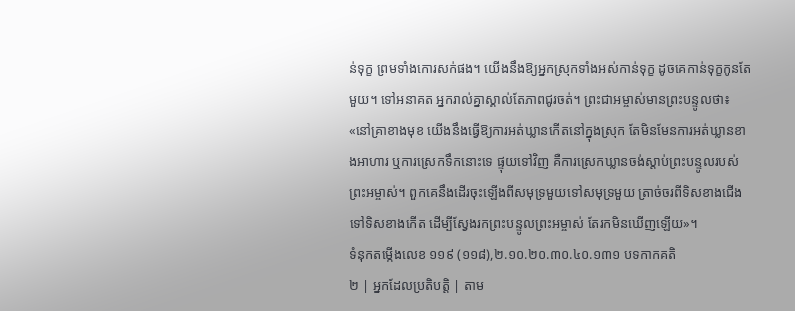ន់ទុក្ខ ព្រមទាំងកោរសក់ផង។ យើងនឹងឱ្យអ្នកស្រុកទាំងអស់កាន់ទុក្ខ ដូចគេកាន់ទុក្ខកូនតែមួយ។ ទៅអនាគត អ្នករាល់គ្នាស្គាល់តែភាពជូរចត់។ ព្រះជាអម្ចាស់មានព្រះបន្ទូលថា៖ «នៅគ្រាខាងមុខ យើងនឹងធ្វើឱ្យការអត់ឃ្លានកើតនៅក្នុងស្រុក តែមិនមែនការអត់ឃ្លានខាងអាហារ ឬការស្រេកទឹកនោះទេ ផ្ទុយទៅវិញ គឺការស្រេកឃ្លានចង់ស្តាប់ព្រះបន្ទូលរបស់ព្រះអម្ចាស់។ ពួកគេនឹងដើរចុះឡើងពីសមុទ្រមួយទៅសមុទ្រមួយ ត្រាច់ចរពីទិសខាងជើង ទៅទិសខាងកើត ដើម្បីស្វែងរកព្រះបន្ទូលព្រះអម្ចាស់ តែរកមិនឃើញឡើយ»។
ទំនុកតម្កើងលេខ ១១៩ (១១៨),២.១០.២០.៣០.៤០.១៣១ បទកាកគតិ
២ | អ្នកដែលប្រតិបត្តិ | តាម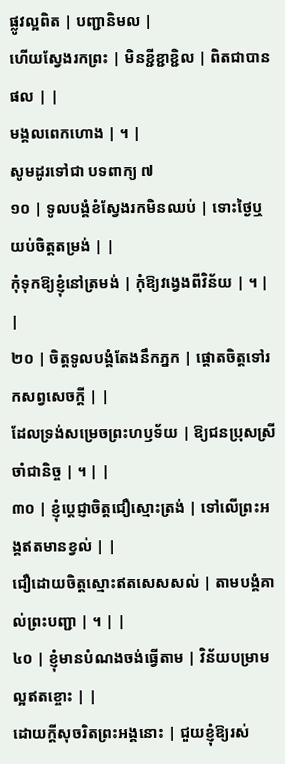ផ្លូវល្អពិត | បញ្ជានិមល |
ហើយស្វែងរកព្រះ | មិនខ្ជីខ្ជាខ្ជិល | ពិតជាបានផល | |
មង្គលពេកហោង | ។ |
សូមដូរទៅជា បទពាក្យ ៧
១០ | ទូលបង្គំខំស្វែងរកមិនឈប់ | ទោះថ្ងៃឬយប់ចិត្តតម្រង់ | |
កុំទុកឱ្យខ្ញុំនៅត្រមង់ | កុំឱ្យវង្វេងពីវិន័យ | ។ | |
២០ | ចិត្តទូលបង្គំតែងនឹកភ្នក | ផ្តោតចិត្តទៅរកសព្វសេចក្តី | |
ដែលទ្រង់សម្រេចព្រះហឫទ័យ | ឱ្យជនប្រុសស្រីចាំជានិច្ច | ។ | |
៣០ | ខ្ញុំប្តេជ្ញាចិត្តជឿស្មោះត្រង់ | ទៅលើព្រះអង្គឥតមានខ្វល់ | |
ជឿដោយចិត្តស្មោះឥតសេសសល់ | តាមបង្គំគាល់ព្រះបញ្ជា | ។ | |
៤០ | ខ្ញុំមានបំណងចង់ធ្វើតាម | វិន័យបម្រាមល្អឥតខ្ចោះ | |
ដោយក្តីសុចរិតព្រះអង្គនោះ | ជួយខ្ញុំឱ្យរស់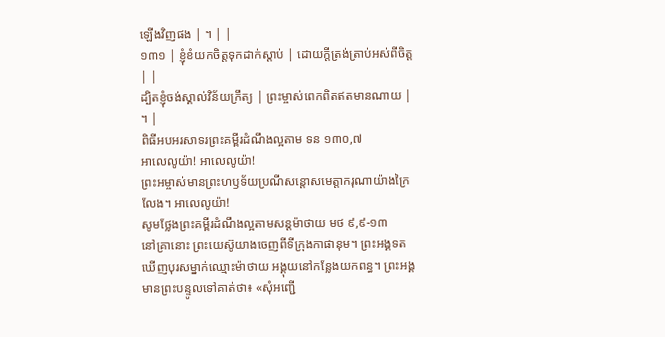ឡើងវិញផង | ។ | |
១៣១ | ខ្ញុំខំយកចិត្តទុកដាក់ស្តាប់ | ដោយក្តីត្រង់ត្រាប់អស់ពីចិត្ត | |
ដ្បិតខ្ញុំចង់ស្គាល់វិន័យក្រឹត្យ | ព្រះម្ចាស់ពេកពិតឥតមានណាយ | ។ |
ពិធីអបអរសាទរព្រះគម្ពីរដំណឹងល្អតាម ទន ១៣០,៧
អាលេលូយ៉ា! អាលេលូយ៉ា!
ព្រះអម្ចាស់មានព្រះហឫទ័យប្រណីសន្តោសមេត្តាករុណាយ៉ាងក្រៃលែង។ អាលេលូយ៉ា!
សូមថ្លែងព្រះគម្ពីរដំណឹងល្អតាមសន្តម៉ាថាយ មថ ៩,៩-១៣
នៅគ្រានោះ ព្រះយេស៊ូយាងចេញពីទីក្រុងកាផានុម។ ព្រះអង្គទតឃើញបុរសម្នាក់ឈ្មោះម៉ាថាយ អង្គុយនៅកន្លែងយកពន្ធ។ ព្រះអង្គមានព្រះបន្ទូលទៅគាត់ថា៖ «សុំអញ្ជើ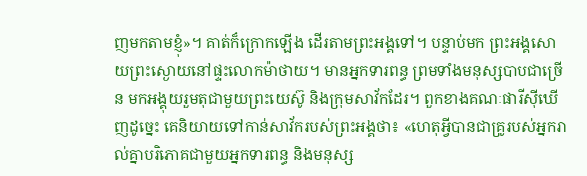ញមកតាមខ្ញុំ»។ គាត់ក៏ក្រោកឡើង ដើរតាមព្រះអង្គទៅ។ បន្ទាប់មក ព្រះអង្គសោយព្រះស្ងោយនៅផ្ទះលោកម៉ាថាយ។ មានអ្នកទារពន្ធ ព្រមទាំងមនុស្សបាបជាច្រើន មកអង្គុយរួមតុជាមួយព្រះយេស៊ូ និងក្រុមសាវ័កដែរ។ ពួកខាងគណៈផារីស៊ីឃើញដូច្នេះ គេនិយាយទៅកាន់សាវ័ករបស់ព្រះអង្គថា៖ «ហេតុអ្វីបានជាគ្រូរបស់អ្នករាល់គ្នាបរិភោគជាមួយអ្នកទារពន្ធ និងមនុស្ស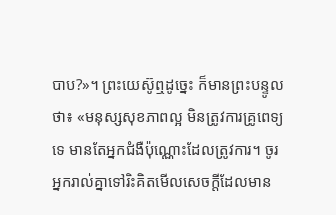បាប?»។ ព្រះយេស៊ូឮដូច្នេះ ក៏មានព្រះបន្ទូលថា៖ «មនុស្សសុខភាពល្អ មិនត្រូវការគ្រូពេទ្យទេ មានតែអ្នកជំងឺប៉ុណ្ណោះដែលត្រូវការ។ ចូរអ្នករាល់គ្នាទៅរិះគិតមើលសេចក្តីដែលមាន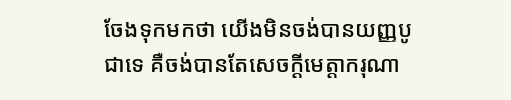ចែងទុកមកថា យើងមិនចង់បានយញ្ញបូជាទេ គឺចង់បានតែសេចក្តីមេត្តាករុណា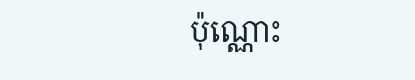ប៉ុណ្ណោះ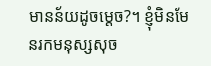មានន័យដូចម្តេច?។ ខ្ញុំមិនមែនរកមនុស្សសុច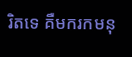រិតទេ គឺមករកមនុ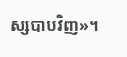ស្សបាបវិញ»។